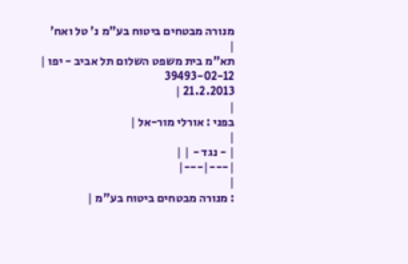מנורה מבטחים ביטוח בע"מ נ' טל ואח'
|
תא"מ בית משפט השלום תל אביב - יפו |
39493-02-12
21.2.2013 |
|
בפני : אורלי מור-אל |
|
| - נגד - | |
|---|---|
|
: מנורה מבטחים ביטוח בע"מ |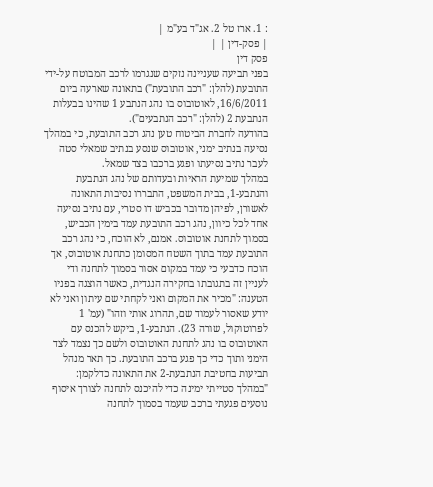: 1. ארז טל 2. אג"ד בע"מ |
| פסק-דין | |
פסק דין
בפני תביעה שעניינה נזקים שנגרמו לרכב המבוטח על-ידי התובעת (להלן: "רכב התובעת") בתאונה שארעה ביום 16/6/2011, לאוטובוס בו נהג הנתבע 1 שהינו בבעלות הנתבעת 2 (להלן: "רכב הנתבעים").
בהודעה לחברת הביטוח טען נהג רכב התובעת, כי במהלך נסיעה בנתיב ימני, אוטובוס שנסע בנתיב שמאלי סטה לעבר נתיב נסיעתו ופגע ברכבו בצד שמאל.
במהלך שמיעת הראיות ובעדותם של נהג הנתבעת והנתבע-1, בבית המשפט, התבררו נסיבות התאונה לאשורן, לפיהן מדובר בכביש דו סטרי, עם נתיב נסיעה אחד לכל כיוון, נהג רכב התובעת עמד בימין הכביש, בסמוך לתחנת אוטובוס. אמנם, לא הוכח, כי נהג רכב התובעת עמד בתוך השטח המסומן כתחנת אוטובוס, אך הוכח כדבעי כי עמד במקום אסור בסמוך לתחנה ודי לעניין זה בתגובתו בחקירה הנגדית, כאשר הוצגה בפניו הטענה: "מכיר את המקום ואני לקחתי שם עיתון ואני לא יודע שאסור לעמוד שם, תהרוג אותי וזהו" (עמ' 1 לפרוטוקול, שורה 23). הנתבע-1, ביקש להכנס עם האוטובוס בו נהג לתחנת האוטובוס ולשם כך נצמד לצד הימני ותוך כדי כך פגע ברכב התובעת. כך תאר מנהל תביעות בחטיבת הנתבעת-2 את התאונה כדלקמן: "במהלך סטייתי ימינה כדי להיכנס לתחנה לצורך איסוף נוסעים פגעתי ברכב שעמד בסמוך לתחנה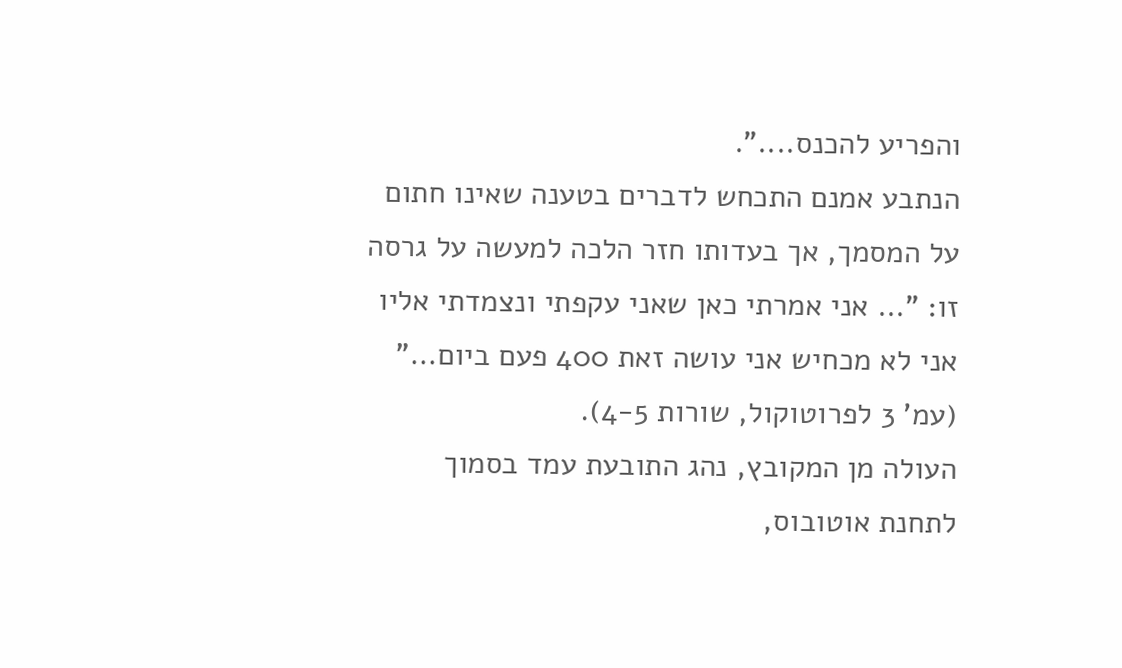והפריע להכנס....".
הנתבע אמנם התכחש לדברים בטענה שאינו חתום על המסמך, אך בעדותו חזר הלכה למעשה על גרסה זו: "... אני אמרתי כאן שאני עקפתי ונצמדתי אליו אני לא מכחיש אני עושה זאת 400 פעם ביום..." (עמ' 3 לפרוטוקול, שורות 4-5).
העולה מן המקובץ, נהג התובעת עמד בסמוך לתחנת אוטובוס,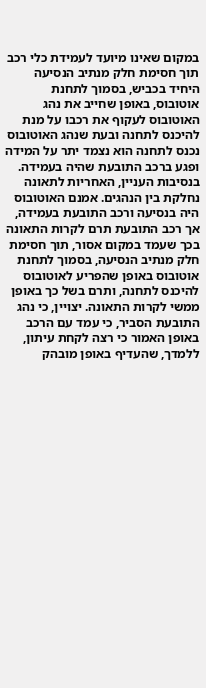במקום שאינו מיועד לעמידת כלי רכב תוך חסימת חלק מנתיב הנסיעה היחיד בכביש, בסמוך לתחנת אוטובוס, באופן שחייב את נהג האוטובוס לעקוף את רכבו על מנת להיכנס לתחנה ובעת שנהג האוטובוס נכנס לתחנה הוא נצמד יתר על המידה ופגע ברכב התובעת שהיה בעמידה.
בנסיבות העניין, האחריות לתאונה נחלקת בין הנהגים. אמנם האוטובוס היה בנסיעה ורכב התובעת בעמידה, אך רכב התובעת תרם לקרות התאונה בכך שעמד במקום אסור, תוך חסימת חלק מנתיב הנסיעה, בסמוך לתחנת אוטובוס באופן שהפריע לאוטובוס להיכנס לתחנה, ותרם בשל כך באופן ממשי לקרות התאונה. יצויין, כי נהג התובעת הסביר, כי עמד עם הרכב באופן האמור כי רצה לקחת עיתון, ללמדך, שהעדיף באופן מובהק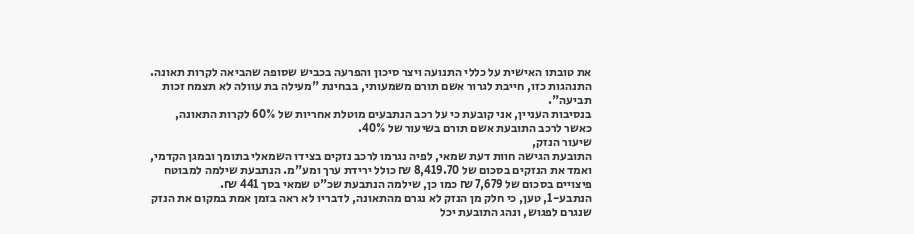את טובתו האישית על כללי התנועה ויצר סיכון והפרעה בכביש שסופה שהביאה לקרות תאונה. התנהגות כזו, חייבת לגרור אשם תורם משמעותי, בבחינת "מעילה בת עוולה לא תצמח זכות תביעה".
בנסיבות העניין, אני קובעת כי על רכב הנתבעים מוטלת אחריות של 60% לקרות התאונה, כאשר לרכב התובעת אשם תורם בשיעור של 40%.
שיעור הנזק,
התובעת הגישה חוות דעת שמאי, לפיה נגרמו לרכב נזקים בצידו השמאלי בתומך ובמגן הקדמי, ואמד את הנזקים בסכום של 8,419.70 ₪ כולל ירידת ערך ומע"מ. הנתבעת שילמה למבוטח פיצויים בסכום של 7,679 ₪ כמו כן, שילמה הנתבעת שכ"ט שמאי בסך 441 ₪.
הנתבע-1, טען, כי חלק מן הנזק לא נגרם מהתאונה, לדבריו לא ראה בזמן אמת במקום את הנזק שנגרם לפגוש, ונהג התובעת יכל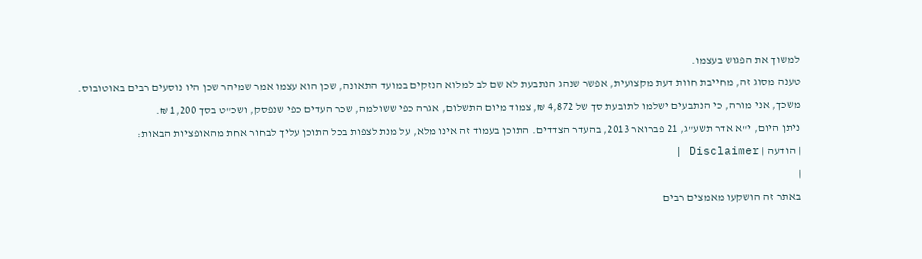למשוך את הפגוש בעצמו.
טענה מסוג זה, מחייבת חוות דעת מקצועית, אפשר שנהג הנתבעת לא שם לב למלוא הנזקים במועד התאונה, שכן הוא עצמו אמר שמיהר שכן היו נוסעים רבים באוטובוס.
משכך, אני מורה, כי הנתבעים ישלמו לתובעת סך של 4,872 ₪, צמוד מיום התשלום, אגרה כפי ששולמה, שכר העדים כפי שנפסק, ושכ"ט בסך 1,200 ₪.
ניתן היום, י"א אדר תשע"ג, 21 פברואר 2013, בהעדר הצדדים. התוכן בעמוד זה אינו מלא, על מנת לצפות בכל התוכן עליך לבחור אחת מהאופציות הבאות:
| הודעה | Disclaimer |
|
באתר זה הושקעו מאמצים רבים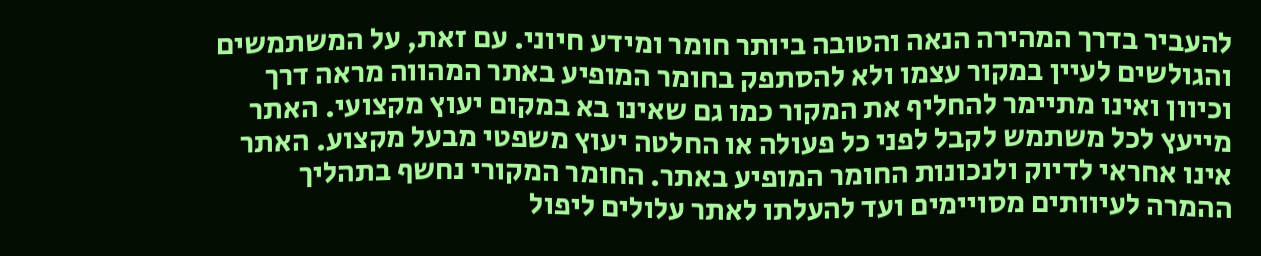להעביר בדרך המהירה הנאה והטובה ביותר חומר ומידע חיוני. עם זאת, על המשתמשים והגולשים לעיין במקור עצמו ולא להסתפק בחומר המופיע באתר המהווה מראה דרך וכיוון ואינו מתיימר להחליף את המקור כמו גם שאינו בא במקום יעוץ מקצועי. האתר מייעץ לכל משתמש לקבל לפני כל פעולה או החלטה יעוץ משפטי מבעל מקצוע. האתר אינו אחראי לדיוק ולנכונות החומר המופיע באתר. החומר המקורי נחשף בתהליך ההמרה לעיוותים מסויימים ועד להעלתו לאתר עלולים ליפול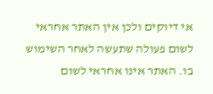אי דיוקים ולכן אין האתר אחראי לשום פעולה שתעשה לאחר השימוש בו. האתר אינו אחראי לשום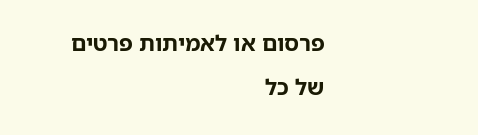פרסום או לאמיתות פרטים של כל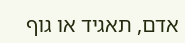אדם, תאגיד או גוף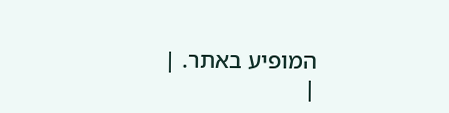המופיע באתר. |
|